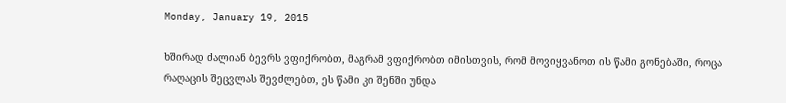Monday, January 19, 2015

ხშირად ძალიან ბევრს ვფიქრობთ, მაგრამ ვფიქრობთ იმისთვის, რომ მოვიყვანოთ ის წამი გონებაში, როცა რაღაცის შეცვლას შევძლებთ, ეს წამი კი შენში უნდა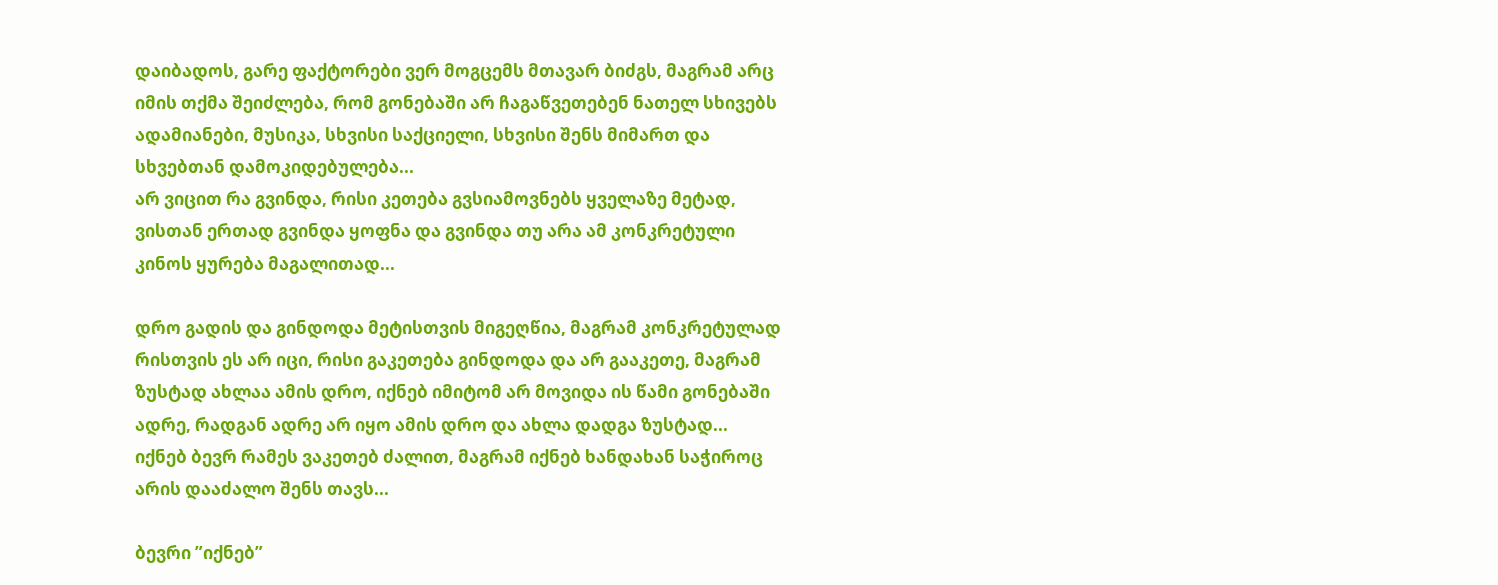დაიბადოს, გარე ფაქტორები ვერ მოგცემს მთავარ ბიძგს, მაგრამ არც იმის თქმა შეიძლება, რომ გონებაში არ ჩაგაწვეთებენ ნათელ სხივებს ადამიანები, მუსიკა, სხვისი საქციელი, სხვისი შენს მიმართ და სხვებთან დამოკიდებულება...
არ ვიცით რა გვინდა, რისი კეთება გვსიამოვნებს ყველაზე მეტად, ვისთან ერთად გვინდა ყოფნა და გვინდა თუ არა ამ კონკრეტული კინოს ყურება მაგალითად...

დრო გადის და გინდოდა მეტისთვის მიგეღწია, მაგრამ კონკრეტულად რისთვის ეს არ იცი, რისი გაკეთება გინდოდა და არ გააკეთე, მაგრამ ზუსტად ახლაა ამის დრო, იქნებ იმიტომ არ მოვიდა ის წამი გონებაში ადრე, რადგან ადრე არ იყო ამის დრო და ახლა დადგა ზუსტად...
იქნებ ბევრ რამეს ვაკეთებ ძალით, მაგრამ იქნებ ხანდახან საჭიროც არის დააძალო შენს თავს...

ბევრი ”იქნებ”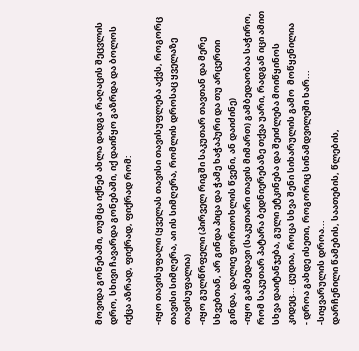მოვიდა გონებაში, თუმცა იქნებ ახლა დადგა რაღაცის შეცვლის დრო, სხივი ჩავარდა გონებაში, იქ დაიწყო გაზრდა და ბოლოს იქცა აზრად, ფიქრად, ფიქრად რომ:

-იყო თავისუფალი (ყველას თავისი თავისუფლება აქვს, როგორც თავისი სიმღერა, აი ის სიმღერა, რომლის დროსაც ყველაზე თავისუფალია)
-იყო გულწრფელი (პირველ რიგში საკუთარ თავთან და მერე სხვებთან, არ გინდა პიცა და ჭამე ხაჭაპური და თუ არცერთი  გინდა, დალიე ფორთოხლის წვენი, ან დაიძინე)
-იყო გამბედავი (საკუთარი თავის მიმართ) გამბედაობაა საჭირო, რომ საკუთარ პატარა ბედნიერებაზე თქვა უარი, რადგან იცი ამით სხვა დაიტანჯება, გული ეტკინება და შეიძლება მოიწყინოს კიდეც... ცუდია, როცა სხვა შენი სიხარულის გამო  მოწყენილია
- დროა გახდე ისეთი, როგორიც სინამდვილეში ხარ...
-სიყვარულის დროა...
დარჩენილი წამების, საათების, წლების,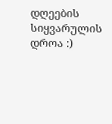დღეების სიყვარულის დროა :)